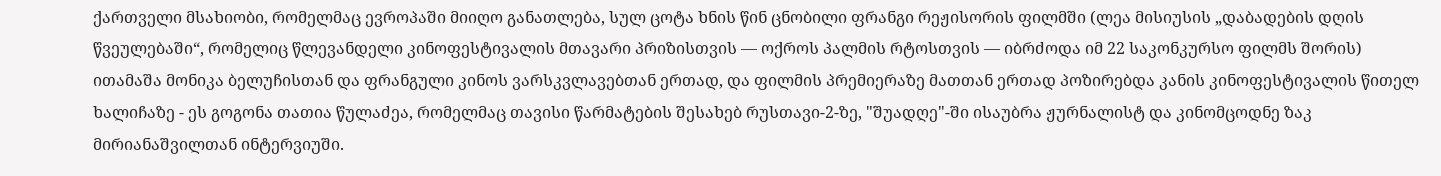ქართველი მსახიობი, რომელმაც ევროპაში მიიღო განათლება, სულ ცოტა ხნის წინ ცნობილი ფრანგი რეჟისორის ფილმში (ლეა მისიუსის „დაბადების დღის წვეულებაში“, რომელიც წლევანდელი კინოფესტივალის მთავარი პრიზისთვის — ოქროს პალმის რტოსთვის — იბრძოდა იმ 22 საკონკურსო ფილმს შორის) ითამაშა მონიკა ბელუჩისთან და ფრანგული კინოს ვარსკვლავებთან ერთად, და ფილმის პრემიერაზე მათთან ერთად პოზირებდა კანის კინოფესტივალის წითელ ხალიჩაზე - ეს გოგონა თათია წულაძეა, რომელმაც თავისი წარმატების შესახებ რუსთავი-2-ზე, "შუადღე"-ში ისაუბრა ჟურნალისტ და კინომცოდნე ზაკ მირიანაშვილთან ინტერვიუში.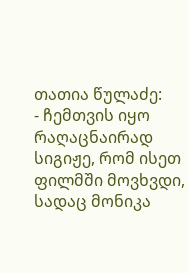თათია წულაძე:
- ჩემთვის იყო რაღაცნაირად სიგიჟე, რომ ისეთ ფილმში მოვხვდი, სადაც მონიკა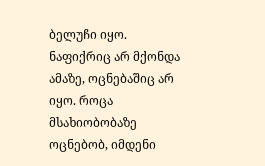ბელუჩი იყო. ნაფიქრიც არ მქონდა ამაზე, ოცნებაშიც არ იყო. როცა მსახიობობაზე ოცნებობ, იმდენი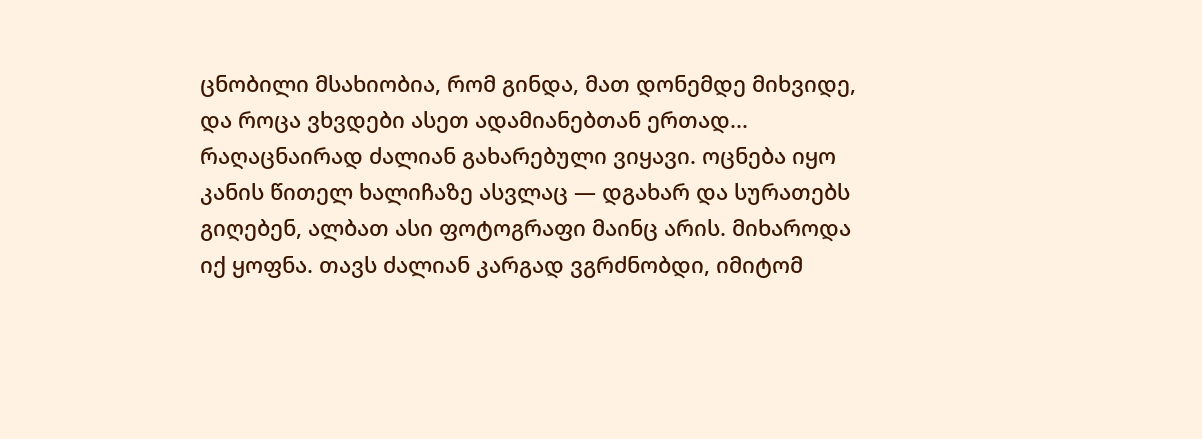ცნობილი მსახიობია, რომ გინდა, მათ დონემდე მიხვიდე, და როცა ვხვდები ასეთ ადამიანებთან ერთად... რაღაცნაირად ძალიან გახარებული ვიყავი. ოცნება იყო კანის წითელ ხალიჩაზე ასვლაც — დგახარ და სურათებს გიღებენ, ალბათ ასი ფოტოგრაფი მაინც არის. მიხაროდა იქ ყოფნა. თავს ძალიან კარგად ვგრძნობდი, იმიტომ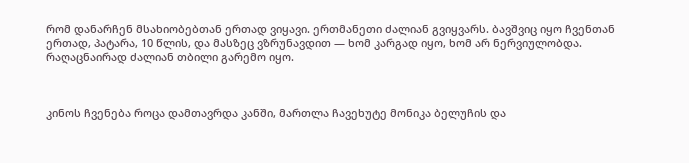რომ დანარჩენ მსახიობებთან ერთად ვიყავი. ერთმანეთი ძალიან გვიყვარს. ბავშვიც იყო ჩვენთან ერთად, პატარა, 10 წლის, და მასზეც ვზრუნავდით — ხომ კარგად იყო, ხომ არ ნერვიულობდა. რაღაცნაირად ძალიან თბილი გარემო იყო.



კინოს ჩვენება როცა დამთავრდა კანში, მართლა ჩავეხუტე მონიკა ბელუჩის და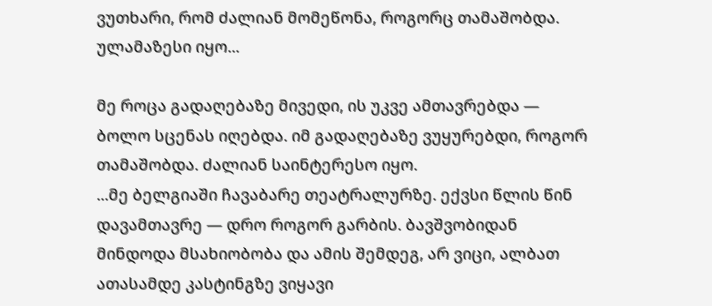ვუთხარი, რომ ძალიან მომეწონა, როგორც თამაშობდა. ულამაზესი იყო...

მე როცა გადაღებაზე მივედი, ის უკვე ამთავრებდა — ბოლო სცენას იღებდა. იმ გადაღებაზე ვუყურებდი, როგორ თამაშობდა. ძალიან საინტერესო იყო.
...მე ბელგიაში ჩავაბარე თეატრალურზე. ექვსი წლის წინ დავამთავრე — დრო როგორ გარბის. ბავშვობიდან მინდოდა მსახიობობა და ამის შემდეგ, არ ვიცი, ალბათ ათასამდე კასტინგზე ვიყავი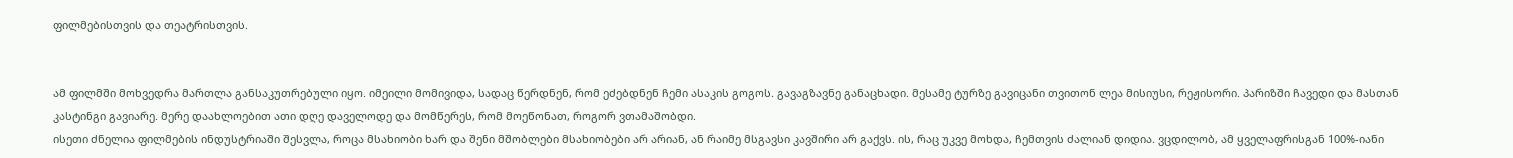ფილმებისთვის და თეატრისთვის.


ამ ფილმში მოხვედრა მართლა განსაკუთრებული იყო. იმეილი მომივიდა, სადაც წერდნენ, რომ ეძებდნენ ჩემი ასაკის გოგოს. გავაგზავნე განაცხადი. მესამე ტურზე გავიცანი თვითონ ლეა მისიუსი, რეჟისორი. პარიზში ჩავედი და მასთან კასტინგი გავიარე. მერე დაახლოებით ათი დღე დაველოდე და მომწერეს, რომ მოეწონათ, როგორ ვთამაშობდი.
ისეთი ძნელია ფილმების ინდუსტრიაში შესვლა, როცა მსახიობი ხარ და შენი მშობლები მსახიობები არ არიან, ან რაიმე მსგავსი კავშირი არ გაქვს. ის, რაც უკვე მოხდა, ჩემთვის ძალიან დიდია. ვცდილობ, ამ ყველაფრისგან 100%-იანი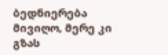ბედნიერება მივიღო, მერე კი გზას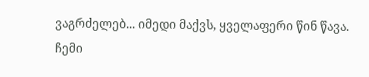ვაგრძელებ... იმედი მაქვს, ყველაფერი წინ წავა. ჩემი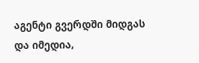აგენტი გვერდში მიდგას და იმედია,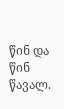წინ და წინ წავალ.